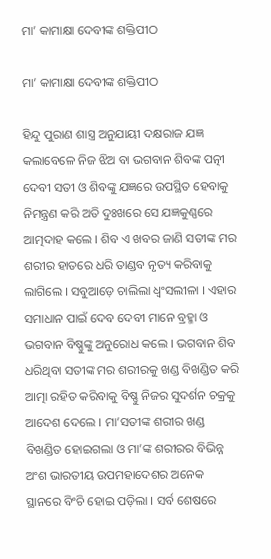ମା’ କାମାକ୍ଷା ଦେବୀଙ୍କ ଶକ୍ତିପୀଠ

ମା’ କାମାକ୍ଷା ଦେବୀଙ୍କ ଶକ୍ତିପୀଠ

ହିନ୍ଦୁ ପୁରାଣ ଶାସ୍ତ୍ର ଅନୁଯାୟୀ ଦକ୍ଷରାଜ ଯଜ୍ଞ କଲାବେଳେ ନିଜ ଝିଅ ବା ଭଗବାନ ଶିବଙ୍କ ପତ୍ନୀ ଦେବୀ ସତୀ ଓ ଶିବଙ୍କୁ ଯଜ୍ଞରେ ଉପସ୍ଥିତ ହେବାକୁ ନିମନ୍ତ୍ରଣ କରି ଅତି ଦୁଃଖରେ ସେ ଯଜ୍ଞକୁଣ୍ଣରେ ଆତ୍ମଦାହ କଲେ । ଶିବ ଏ ଖବର ଜାଣି ସତୀଙ୍କ ମର ଶରୀର ହାତରେ ଧରି ତାଣ୍ଡବ ନୃତ୍ୟ କରିବାକୁ ଲାଗିଲେ । ସବୁଆଡ଼େ ଚାଲିଲା ଧ୍ୱଂସଲୀଳା । ଏହାର ସମାଧାନ ପାଇଁ ଦେବ ଦେବୀ ମାନେ ବ୍ରହ୍ମା ଓ ଭଗବାନ ବିଷ୍ଣୁଙ୍କୁ ଅନୁରୋଧ କଲେ । ଭଗବାନ ଶିବ ଧରିଥିବା ସତୀଙ୍କ ମର ଶରୀରକୁ ଖଣ୍ଡ ବିଖଣ୍ଡିତ କରି ଆତ୍ମା ରହିତ କରିବାକୁ ବିଷ୍ଣୁ ନିଜର ସୁଦର୍ଶନ ଚକ୍ରକୁ ଆଦେଶ ଦେଲେ । ମା’ସତୀଙ୍କ ଶରୀର ଖଣ୍ଡ ବିଖଣ୍ଡିତ ହୋଇଗଲା ଓ ମା’ଙ୍କ ଶରୀରର ବିଭିନ୍ନ ଅଂଶ ଭାରତୀୟ ଉପମହାଦେଶର ଅନେକ ସ୍ଥାନରେ ବିଂଚି ହୋଇ ପଡ଼ିଲା । ସର୍ବ ଶେଷରେ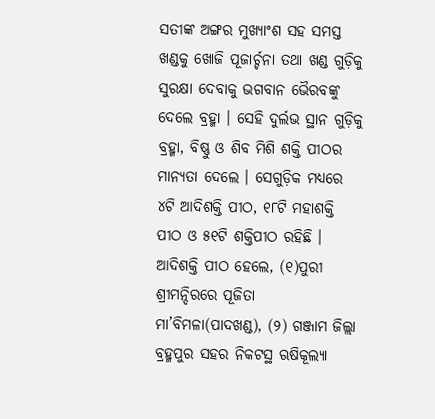ସତୀଙ୍କ ଅଙ୍ଗର ମୁଖ୍ୟାଂଶ ସହ ସମସ୍ତ ଖଣ୍ଡକୁ ଖୋଜି ପୂଜାର୍ଚ୍ଚନା ତଥା ଖଣ୍ଡ ଗୁଡ଼ିକୁ ସୁରକ୍ଷା ଦେବାକୁ ଭଗବାନ ଭୈରବଙ୍କୁ ଦେଲେ ବ୍ରହ୍ମା । ସେହି ଦୁର୍ଲଭ ସ୍ଥାନ ଗୁଡ଼ିକୁ ବ୍ରହ୍ମା, ବିଷ୍ଣୁ ଓ ଶିବ ମିଶି ଶକ୍ତି ପୀଠର ମାନ୍ୟତା ଦେଲେ । ସେଗୁଡ଼ିକ ମଧ୍ୟରେ ୪ଟି ଆଦିଶକ୍ତି ପୀଠ, ୧୮ଟି ମହାଶକ୍ତି ପୀଠ ଓ ୫୧ଟି ଶକ୍ତିପୀଠ ରହିଛି । ଆଦିଶକ୍ତି ପୀଠ ହେଲେ, (୧)ପୁରୀ ଶ୍ରୀମନ୍ଦିରରେ ପୂଜିତା ମା’ବିମଳା(ପାଦଖଣ୍ଡ), (୨) ଗଞ୍ଜାମ ଜିଲ୍ଲା ବ୍ରହ୍ମପୁର ସହର ନିକଟସ୍ଥ ଋଷିକୂଲ୍ୟା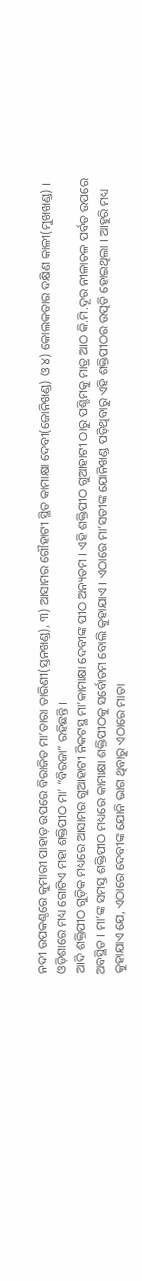ନଦୀ ଉପକଣ୍ଠରେ କୁମାରୀ ପାହାଡ଼ ଉପରେ ବିରାଜିତ ମା’ତାରା ତାରିଣୀ(ସ୍ତନଖଣ୍ଡ), ୩) ଆସାମର ଗୌହାଟୀ ସ୍ଥିତ କାମାକ୍ଷା ଦେବୀ(ଜୋନିଖଣ୍ଡ) ଓ ୪) କୋଲକତାର ଦକ୍ଷିଣ କାଳୀ(ମୁଖଖଣ୍ଡ) । ଓଡ଼ିଶାରେ ମଧ୍ୟ ଗୋଟିଏ ମହା ଶକ୍ତିପୀଠ ମା’ “ବିରଜା” ରହିଛନ୍ତି ।
ଆଦି ଶକ୍ତିପୀଠ ଗୁଡ଼ିକ ମଧ୍ୟରେ ଆସାମର ଗୁଆହାଟୀ ନିକଟସ୍ଥ ମା’କାମାକ୍ଷା ଦେବୀଙ୍କ ପୀଠ ଅନ୍ୟତମ । ଏହି ଶକ୍ତିପୀଠ ଗୁଆହାଟୀ ଠାରୁ ପଶ୍ଚିମକୁ ମାତ୍ର ଆଠ କି.ମି.ଦୂର ନୀଳାଚଳ ପର୍ବତ ଉପରେ ଅବସ୍ଥିତ । ମା’ଙ୍କ ସମସ୍ତ ଶକ୍ତିପୀଠ ମଧ୍ୟରେ କାମାକ୍ଷା ଶକ୍ତିପୀଠକୁ ସର୍ବୋତମ ବୋଲି କୁହାଯାଏ । ଏଠାରେ ମା’ସତୀଙ୍କ ଯୋନିଖଣ୍ଡ ପଡ଼ିଥିବାରୁ ଏହି ଶକ୍ତିପୀଠର ଉତ୍ପତି ହୋଇଥିଲା । ଆହୁରି ମଧ୍ୟ କୁହାଯାଏ ଯେ, ଏଠାରେ ଦେବୀଙ୍କ ଯୋନି ଭାଗ ଥିବାରୁ ଏଠାରେ ମାତା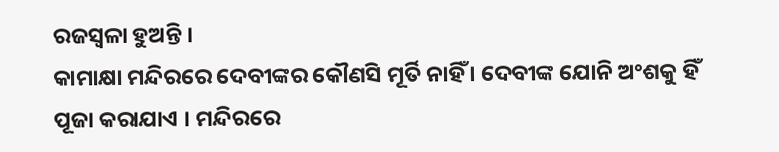ରଜସ୍ୱଳା ହୁଅନ୍ତି ।
କାମାକ୍ଷା ମନ୍ଦିରରେ ଦେବୀଙ୍କର କୌଣସି ମୂର୍ତି ନାହିଁ । ଦେବୀଙ୍କ ଯୋନି ଅଂଶକୁ ହିଁ ପୂଜା କରାଯାଏ । ମନ୍ଦିରରେ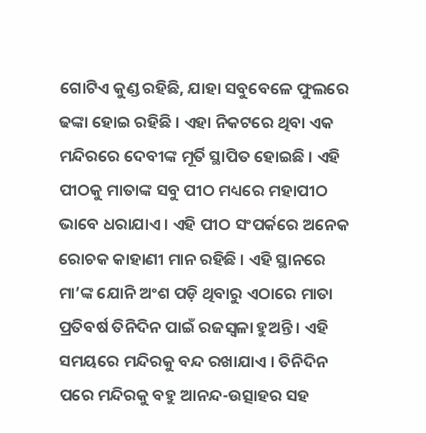ଗୋଟିଏ କୁଣ୍ଡ ରହିଛି, ଯାହା ସବୁବେଳେ ଫୁଲରେ ଢଙ୍କା ହୋଇ ରହିଛି । ଏହା ନିକଟରେ ଥିବା ଏକ ମନ୍ଦିରରେ ଦେବୀଙ୍କ ମୂର୍ତି ସ୍ଥାପିତ ହୋଇଛି । ଏହି ପୀଠକୁ ମାତାଙ୍କ ସବୁ ପୀଠ ମଧ୍ୟରେ ମହାପୀଠ ଭାବେ ଧରାଯାଏ । ଏହି ପୀଠ ସଂପର୍କରେ ଅନେକ ରୋଚକ କାହାଣୀ ମାନ ରହିଛି । ଏହି ସ୍ଥାନରେ ମା’ଙ୍କ ଯୋନି ଅଂଶ ପଡ଼ି ଥିବାରୁ ଏଠାରେ ମାତା ପ୍ରତିବର୍ଷ ତିନିଦିନ ପାଇଁ ରଜସ୍ୱଳା ହୁଅନ୍ତି । ଏହି ସମୟରେ ମନ୍ଦିରକୁ ବନ୍ଦ ରଖାଯାଏ । ତିନିଦିନ ପରେ ମନ୍ଦିରକୁ ବହୁ ଆନନ୍ଦ-ଉତ୍ସାହର ସହ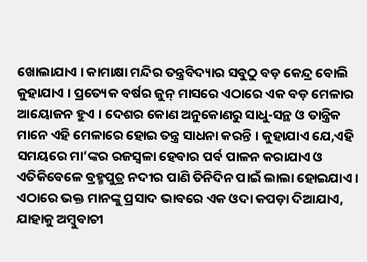ଖୋଲାଯାଏ । କାମାକ୍ଷା ମନ୍ଦିର ତନ୍ତ୍ରବିଦ୍ୟାର ସବୁଠୁ ବଡ଼ କେନ୍ଦ୍ର ବୋଲି କୁହାଯାଏ । ପ୍ରତ୍ୟେକ ବର୍ଷର ଜୁନ୍ ମାସରେ ଏଠାରେ ଏକ ବଡ଼ ମେଳାର ଆୟୋଜନ ହୁଏ । ଦେଶର କୋଣ ଅନୁକୋଣରୁ ସାଧୁ-ସନ୍ଥ ଓ ତାନ୍ତ୍ରିକ ମାନେ ଏହି ମେଳାରେ ହୋଇ ତନ୍ତ୍ର ସାଧନା କରନ୍ତି । କୁହାଯାଏ ଯେ,ଏହି ସମୟରେ ମା’ଙ୍କର ରଜସ୍ୱଳା ହେବାର ପର୍ବ ପାଳନ କରାଯାଏ ଓ ଏତିକିବେଳେ ବ୍ରହ୍ମପୁତ୍ର ନଦୀର ପାଣି ତିନିଦିନ ପାଇଁ ଲାଲା ହୋଇଯାଏ ।
ଏଠାରେ ଭକ୍ତ ମାନଙ୍କୁ ପ୍ରସାଦ ଭାବରେ ଏକ ଓଦା କପଡ଼ା ଦିଆଯାଏ, ଯାହାକୁ ଅମ୍ବୁବାଚୀ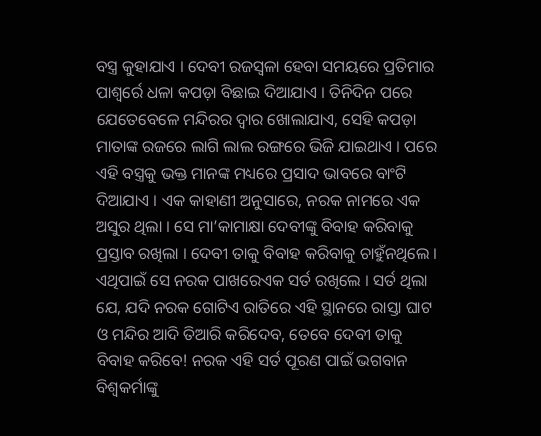ବସ୍ତ୍ର କୁହାଯାଏ । ଦେବୀ ରଜସ୍ୱଳା ହେବା ସମୟରେ ପ୍ରତିମାର ପାଶ୍ୱର୍ରେ ଧଳା କପଡ଼ା ବିଛାଇ ଦିଆଯାଏ । ତିନିଦିନ ପରେ ଯେତେବେଳେ ମନ୍ଦିରର ଦ୍ୱାର ଖୋଲାଯାଏ, ସେହି କପଡ଼ା ମାତାଙ୍କ ରଜରେ ଲାଗି ଲାଲ ରଙ୍ଗରେ ଭିଜି ଯାଇଥାଏ । ପରେ ଏହି ବସ୍ତ୍ରକୁ ଭକ୍ତ ମାନଙ୍କ ମଧ୍ୟରେ ପ୍ରସାଦ ଭାବରେ ବାଂଟି ଦିଆଯାଏ । ଏକ କାହାଣୀ ଅନୁସାରେ, ନରକ ନାମରେ ଏକ ଅସୁର ଥିଲା । ସେ ମା’କାମାକ୍ଷା ଦେବୀଙ୍କୁ ବିବାହ କରିବାକୁ ପ୍ରସ୍ତାବ ରଖିଲା । ଦେବୀ ତାକୁ ବିବାହ କରିବାକୁ ଚାହୁଁନଥିଲେ । ଏଥିପାଇଁ ସେ ନରକ ପାଖରେଏକ ସର୍ତ ରଖିଲେ । ସର୍ତ ଥିଲା ଯେ, ଯଦି ନରକ ଗୋଟିଏ ରାତିରେ ଏହି ସ୍ଥାନରେ ରାସ୍ତା ଘାଟ ଓ ମନ୍ଦିର ଆଦି ତିଆରି କରିଦେବ, ତେବେ ଦେବୀ ତାକୁ ବିବାହ କରିବେ! ନରକ ଏହି ସର୍ତ ପୂରଣ ପାଇଁ ଭଗବାନ ବିଶ୍ୱକର୍ମାଙ୍କୁ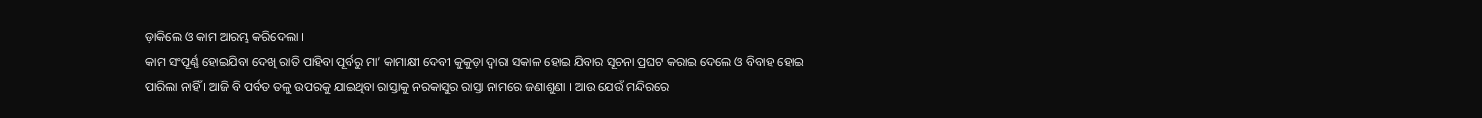ଡ଼ାକିଲେ ଓ କାମ ଆରମ୍ଭ କରିଦେଲା ।
କାମ ସଂପୂର୍ଣ୍ଣ ହୋଇଯିବା ଦେଖି ରାତି ପାହିବା ପୂର୍ବରୁ ମା’ କାମାକ୍ଷୀ ଦେବୀ କୁକୁଡ଼ା ଦ୍ୱାରା ସକାଳ ହୋଇ ଯିବାର ସୂଚନା ପ୍ରଘଟ କରାଇ ଦେଲେ ଓ ବିବାହ ହୋଇ ପାରିଲା ନାହିଁ । ଆଜି ବି ପର୍ବତ ତଳୁ ଉପରକୁ ଯାଇଥିବା ରାସ୍ତାକୁ ନରକାସୁର ରାସ୍ତା ନାମରେ ଜଣାଶୁଣା । ଆଉ ଯେଉଁ ମନ୍ଦିରରେ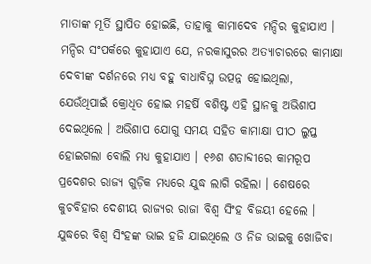ମାତାଙ୍କ ମୂର୍ତି ସ୍ଥାପିତ ହୋଇଛି, ତାହାକୁ କାମାଦେବ ମନ୍ଦିର କୁହାଯାଏ । ମନ୍ଦିର ସଂପର୍କରେ କୁହାଯାଏ ଯେ, ନରକାସୁରର ଅତ୍ୟାଚାରରେ କାମାକ୍ଷା ଦେବୀଙ୍କ ଦର୍ଶନରେ ମଧ୍ୟ ବହୁ ବାଧାବିଘ୍ନ ଉତ୍ପନ୍ନ ହୋଇଥିଲା, ଯେଉଁଥିପାଇଁ କ୍ରୋଧିତ ହୋଇ ମହର୍ଷି ବଶିଷ୍ଟ ଏହି ସ୍ଥାନକୁ ଅଭିଶାପ ଦେଇଥିଲେ । ଅଭିଶାପ ଯୋଗୁ ସମୟ ସହିତ କାମାକ୍ଷା ପୀଠ ଲୁପ୍ତ ହୋଇଗଲା ବୋଲି ମଧ୍ୟ କୁହାଯାଏ । ୧୬ଶ ଶତାବ୍ଦୀରେ କାମରୂପ ପ୍ରଦେଶର ରାଜ୍ୟ ଗୁଡ଼ିକ ମଧ୍ୟରେ ଯୁଦ୍ଧ ଲାଗି ରହିଲା । ଶେଷରେ କୁଚବିହାର ଦେଶୀୟ ରାଜ୍ୟର ରାଜା ବିଶ୍ୱ ସିଂହ ବିଜୟୀ ହେଲେ । ଯୁଦ୍ଧରେ ବିଶ୍ୱ ସିଂହଙ୍କ ଭାଇ ହଜି ଯାଇଥିଲେ ଓ ନିଜ ଭାଇକୁ ଖୋଜିବା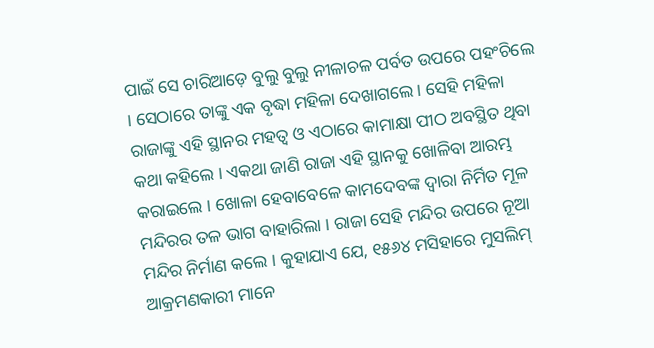ପାଇଁ ସେ ଚାରିଆଡ଼େ ବୁଲୁ ବୁଲୁ ନୀଳାଚଳ ପର୍ବତ ଉପରେ ପହଂଚିଲେ । ସେଠାରେ ତାଙ୍କୁ ଏକ ବୃଦ୍ଧା ମହିଳା ଦେଖାଗଲେ । ସେହି ମହିଳା ରାଜାଙ୍କୁ ଏହି ସ୍ଥାନର ମହତ୍ୱ ଓ ଏଠାରେ କାମାକ୍ଷା ପୀଠ ଅବସ୍ଥିତ ଥିବା କଥା କହିଲେ । ଏକଥା ଜାଣି ରାଜା ଏହି ସ୍ଥାନକୁ ଖୋଳିବା ଆରମ୍ଭ କରାଇଲେ । ଖୋଳା ହେବାବେଳେ କାମଦେବଙ୍କ ଦ୍ୱାରା ନିର୍ମିତ ମୂଳ ମନ୍ଦିରର ତଳ ଭାଗ ବାହାରିଲା । ରାଜା ସେହି ମନ୍ଦିର ଉପରେ ନୂଆ ମନ୍ଦିର ନିର୍ମାଣ କଲେ । କୁହାଯାଏ ଯେ, ୧୫୬୪ ମସିହାରେ ମୁସଲିମ୍ ଆକ୍ରମଣକାରୀ ମାନେ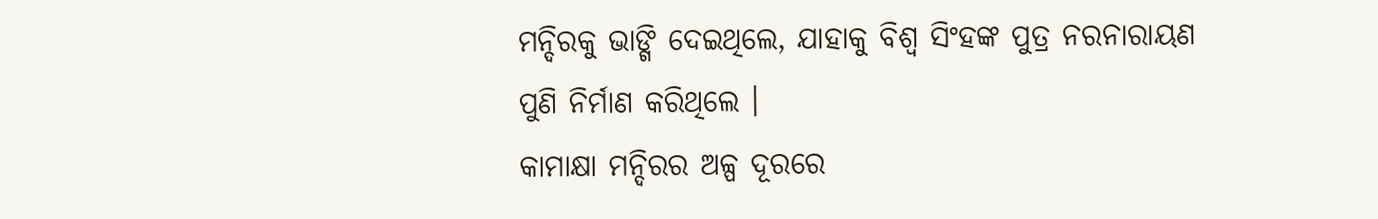ମନ୍ଦିରକୁ ଭାଙ୍ଗି ଦେଇଥିଲେ, ଯାହାକୁ ବିଶ୍ୱ ସିଂହଙ୍କ ପୁତ୍ର ନରନାରାୟଣ ପୁଣି ନିର୍ମାଣ କରିଥିଲେ ।
କାମାକ୍ଷା ମନ୍ଦିରର ଅଳ୍ପ ଦୂରରେ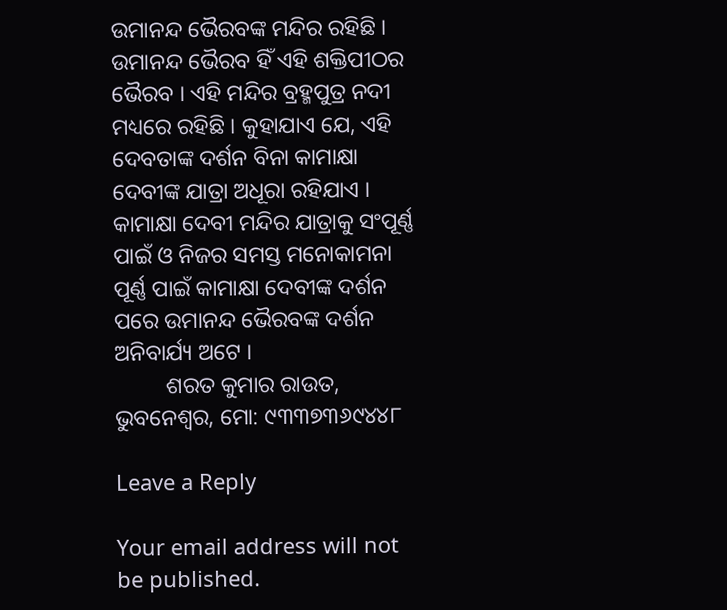ଉମାନନ୍ଦ ଭୈରବଙ୍କ ମନ୍ଦିର ରହିଛି । ଉମାନନ୍ଦ ଭୈରବ ହିଁ ଏହି ଶକ୍ତିପୀଠର ଭୈରବ । ଏହି ମନ୍ଦିର ବ୍ରହ୍ମପୁତ୍ର ନଦୀ ମଧ୍ୟରେ ରହିଛି । କୁହାଯାଏ ଯେ, ଏହି ଦେବତାଙ୍କ ଦର୍ଶନ ବିନା କାମାକ୍ଷା ଦେବୀଙ୍କ ଯାତ୍ରା ଅଧୂରା ରହିଯାଏ । କାମାକ୍ଷା ଦେବୀ ମନ୍ଦିର ଯାତ୍ରାକୁ ସଂପୂର୍ଣ୍ଣ ପାଇଁ ଓ ନିଜର ସମସ୍ତ ମନୋକାମନା ପୂର୍ଣ୍ଣ ପାଇଁ କାମାକ୍ଷା ଦେବୀଙ୍କ ଦର୍ଶନ ପରେ ଉମାନନ୍ଦ ଭୈରବଙ୍କ ଦର୍ଶନ ଅନିବାର୍ଯ୍ୟ ଅଟେ ।
         ଶରତ କୁମାର ରାଉତ, ଭୁବନେଶ୍ୱର, ମୋ: ୯୩୩୭୩୬୯୪୪୮

Leave a Reply

Your email address will not be published.